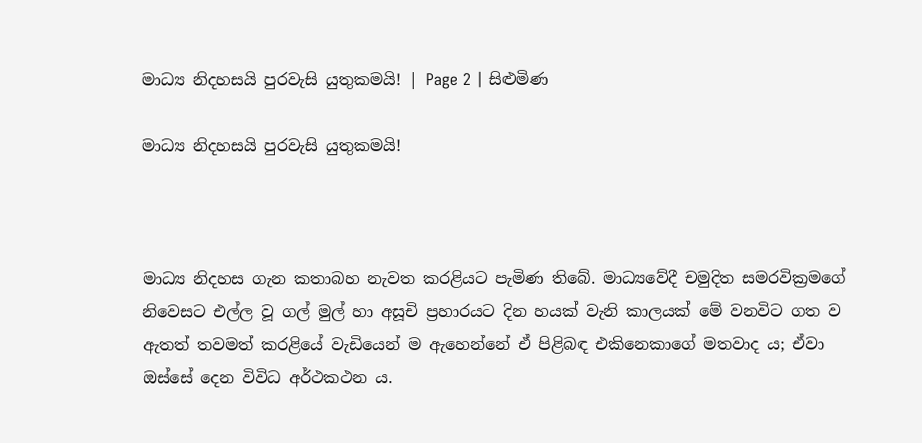මාධ්‍ය නිදහසයි පුරවැසි යුතුකමයි! | Page 2 | සිළුමිණ

මාධ්‍ය නිදහසයි පුරවැසි යුතුකමයි!



මාධ්‍ය නිදහස ගැන කතාබහ නැවත කරළියට පැමිණ තිබේ. මාධ්‍යවේදී චමුදිත සමරවික්‍රමගේ නිවෙසට එල්ල වූ ගල් මුල් හා අසූචි ප්‍රහාරයට දින හයක් වැනි කාලයක් මේ වනවිට ගත ව ඇතත් තවමත් කරළියේ වැඩියෙන් ම ඇහෙන්නේ ඒ පිළිබඳ එකිනෙකාගේ මතවාද ය; ඒවා ඔස්සේ දෙන විවිධ අර්ථකථන ය.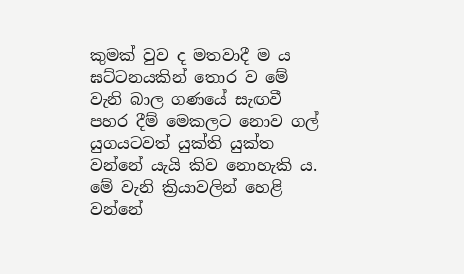කුමක් වුව ද මතවාදී ම ය ඝට්ටනයකින් තොර ව මේ වැනි බාල ගණයේ සැඟවී පහර දීම් මෙකලට නොව ගල් යුගයටවත් යුක්ති යුක්ත වන්නේ යැයි කිව නොහැකි ය. මේ වැනි ක්‍රියාවලින් හෙළි වන්නේ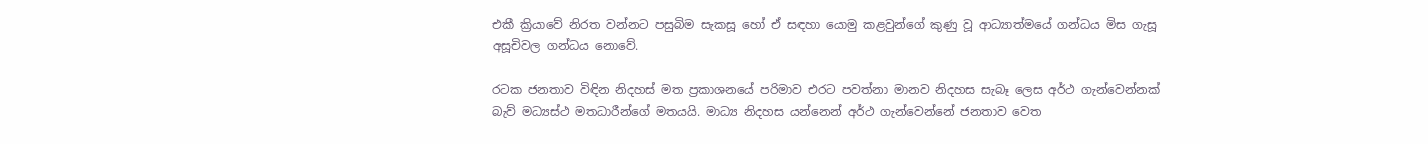එකී ක්‍රියාවේ නිරත වන්නට පසුබිම සැකසූ හෝ ඒ සඳහා යොමු කළවුන්ගේ කුණු වූ ආධ්‍යාත්මයේ ගන්ධය මිස ගැසූ අසූචිවල ගන්ධය නොවේ.

රටක ජනතාව විඳින නිදහස් මත ප්‍රකාශනයේ පරිමාව එරට පවත්නා මානව නිදහස සැබෑ ලෙස අර්ථ ගැන්වෙන්නක් බැව් මධ්‍යස්ථ මතධාරීන්ගේ මතයයි. මාධ්‍ය නිදහස යන්නෙන් අර්ථ ගැන්වෙන්නේ ජනතාව වෙත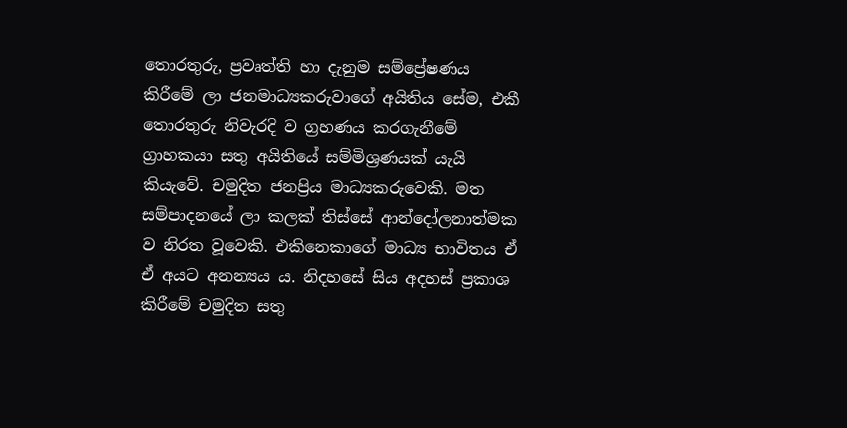තොරතුරු, ප්‍රවෘත්ති හා දැනුම සම්ප්‍රේෂණය කිරීමේ ලා ජනමාධ්‍යකරුවාගේ අයිතිය සේම, එකී තොරතුරු නිවැරදි ව ග්‍රහණය කරගැනීමේ ග්‍රාහකයා සතු අයිතියේ සම්මිශ්‍රණයක් යැයි කියැවේ. චමුදිත ජනප්‍රිය මාධ්‍යකරුවෙකි. මත සම්පාදනයේ ලා කලක් තිස්සේ ආන්දෝලනාත්මක ව නිරත වූවෙකි. එකිනෙකාගේ මාධ්‍ය භාවිතය ඒ ඒ අයට අනන්‍යය ය. නිදහසේ සිය අදහස් ප්‍රකාශ කිරීමේ චමුදිත සතු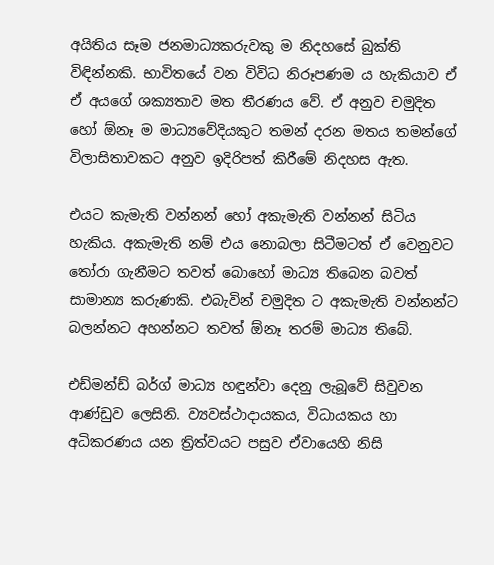අයිතිය සෑම ජනමාධ්‍යකරුවකු ම නිදහසේ බුක්ති විඳින්නකි. භාවිතයේ වන විවිධ නිරූපණම ය හැකියාව ඒ ඒ අයගේ ශක්‍යතාව මත තීරණය වේ. ඒ අනුව චමුදිත හෝ ඕනෑ ම මාධ්‍යවේදියකුට තමන් දරන මතය තමන්ගේ විලාසිතාවකට අනුව ඉදිරිපත් කිරීමේ නිදහස ඇත.

එයට කැමැති වන්නන් හෝ අකැමැති වන්නන් සිටිය හැකිය. අකැමැති නම් එය නොබලා සිටීමටත් ඒ වෙනුවට තෝරා ගැනීමට තවත් බොහෝ මාධ්‍ය තිබෙන බවත් සාමාන්‍ය කරුණකි. එබැවින් චමුදිත ට අකැමැති වන්නන්ට බලන්නට අහන්නට තවත් ඕනෑ තරම් මාධ්‍ය තිබේ.

එඩ්මන්ඩ් බර්ග් මාධ්‍ය හඳුන්වා දෙනු ලැබූවේ සිවුවන ආණ්ඩුව ලෙසිනි. ව්‍යවස්ථාදායකය, විධායකය හා අධිකරණය යන ත්‍රිත්වයට පසුව ඒවායෙහි නිසි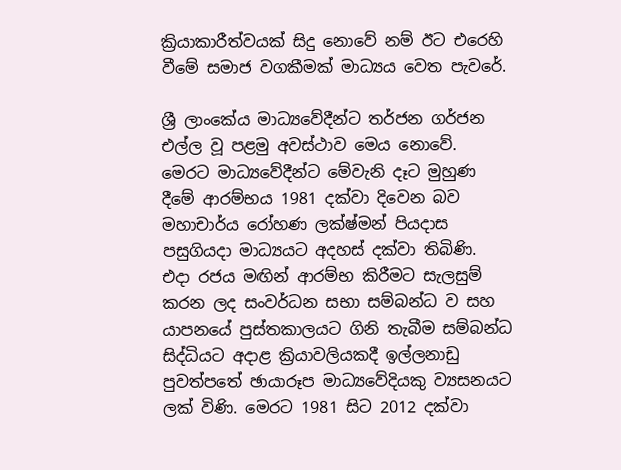ක්‍රියාකාරීත්වයක් සිදු නොවේ නම් ඊට එරෙහි වීමේ සමාජ වගකීමක් මාධ්‍යය වෙත පැවරේ.

ශ්‍රී ලාංකේය මාධ්‍යවේදීන්ට තර්ජන ගර්ජන එල්ල වූ පළමු අවස්ථාව මෙය නොවේ. මෙරට මාධ්‍යවේදීන්ට මේවැනි දෑට මුහුණ දීමේ ආරම්භය 1981 දක්වා දිවෙන බව මහාචාර්ය රෝහණ ලක්ෂ්මන් පියදාස පසුගියදා මාධ්‍යයට අදහස් දක්වා තිබිණි. එදා රජය මඟින් ආරම්භ කිරීමට සැලසුම් කරන ලද සංවර්ධන සභා සම්බන්ධ ව සහ යාපනයේ පුස්තකාලයට ගිනි තැබීම සම්බන්ධ සිද්ධියට අදාළ ක්‍රියාවලියකදී ඉල්ලනාඩු පුවත්පතේ ඡායාරූප මාධ්‍යවේදියකු ව්‍යසනයට ලක් විණි. මෙරට 1981 සිට 2012 දක්වා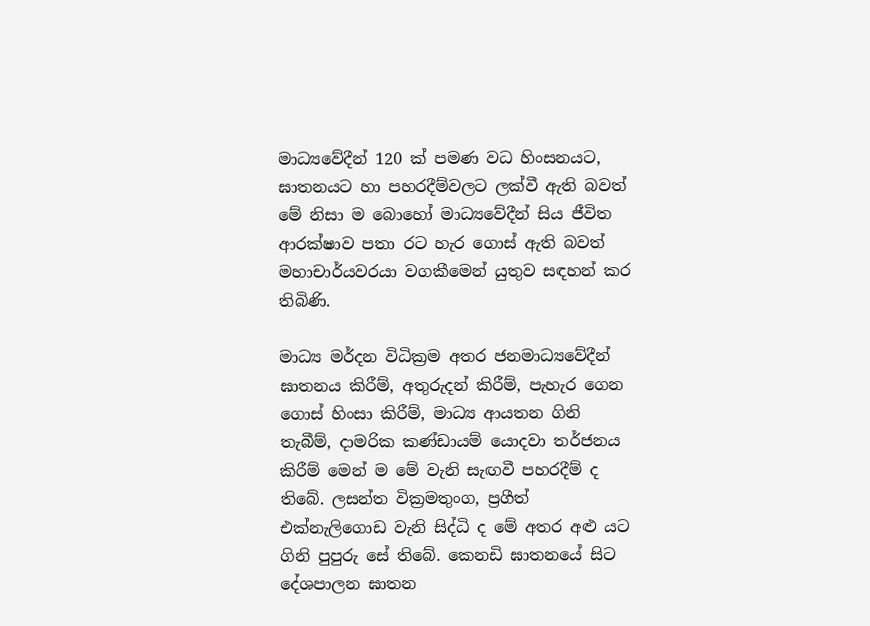මාධ්‍යවේදීන් 120 ක් පමණ වධ හිංසනයට, ඝාතනයට හා පහරදීම්වලට ලක්වී ඇති බවත් මේ නිසා ම බොහෝ මාධ්‍යවේදීන් සිය ජීවිත ආරක්ෂාව පතා රට හැර ගොස් ඇති බවත් මහාචාර්යවරයා වගකීමෙන් යුතුව සඳහන් කර තිබිණි.

මාධ්‍ය මර්දන විධික්‍රම අතර ජනමාධ්‍යවේදීන් ඝාතනය කිරීම්, අතුරුදන් කිරීම්, පැහැර ගෙන ගොස් හිංසා කිරීම්, මාධ්‍ය ආයතන ගිනි තැබීම්, දාමරික කණ්ඩායම් යොදවා තර්ජනය කිරීම් මෙන් ම මේ වැනි සැඟවී පහරදීම් ද තිබේ. ලසන්ත වික්‍රමතුංග, ප්‍රගීත් එක්නැලිගොඩ වැනි සිද්ධි ද මේ අතර අළු යට ගිනි පුපුරු සේ තිබේ. කෙනඩි ඝාතනයේ සිට දේශපාලන ඝාතන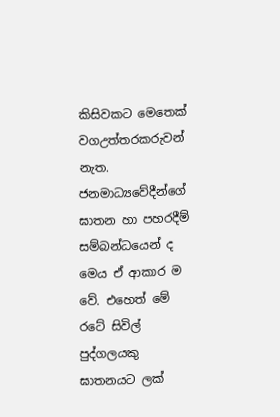කිසිවකට මෙතෙක් වගඋත්තරකරුවන් නැත. ජනමාධ්‍යවේදීන්ගේ ඝාතන හා පහරදීම් සම්බන්ධයෙන් ද මෙය ඒ ආකාර ම වේ. එහෙත් මේ රටේ සිවිල් පුද්ගලයකු ඝාතනයට ලක්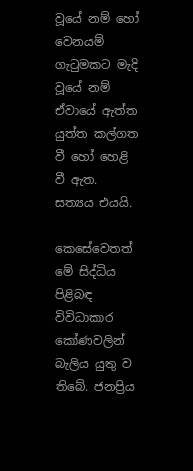වූයේ නම් හෝ වෙනයම් ගැටුමකට මැදි වූයේ නම් ඒවායේ ඇත්ත යුත්ත කල්ගත වී හෝ හෙළි වී ඇත. සත්‍යය එයයි.

කෙසේවෙතත් මේ සිද්ධිය පිළිබඳ විවිධාකාර කෝණවලින් බැලිය යුතු ව තිබේ. ජනප්‍රිය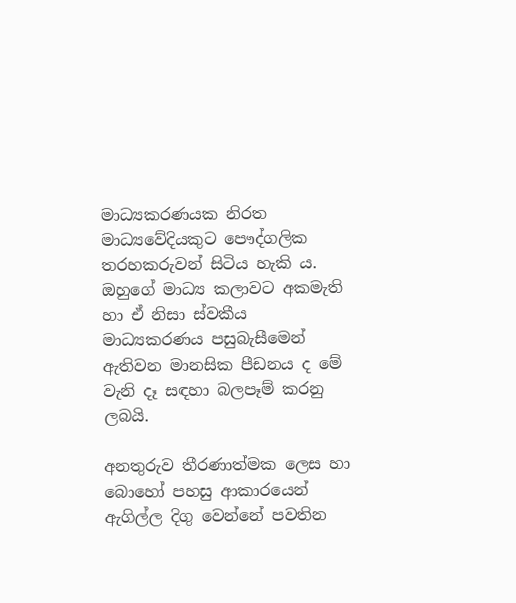මාධ්‍යකරණයක නිරත මාධ්‍යවේදියකුට පෞද්ගලික තරහකරුවන් සිටිය හැකි ය. ඔහුගේ මාධ්‍ය කලාවට අකමැති හා ඒ නිසා ස්වකීය මාධ්‍යකරණය පසුබැසීමෙන් ඇතිවන මානසික පීඩනය ද මේ වැනි දෑ සඳහා බලපෑම් කරනු ලබයි.

අනතුරුව තීරණාත්මක ලෙස හා බොහෝ පහසු ආකාරයෙන් ඇගිල්ල දිගු වෙන්නේ පවතින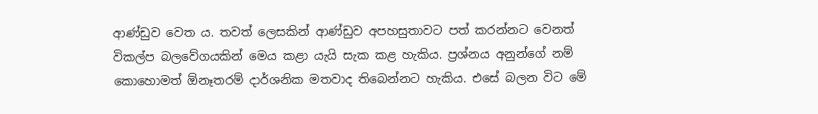ආණ්ඩුව වෙත ය. තවත් ලෙසකින් ආණ්ඩුව අපහසුතාවට පත් කරන්නට වෙනත් විකල්ප බලවේගයකින් මෙය කළා යැයි සැක කළ හැකිය. ප්‍රශ්නය අනුන්ගේ නම් කොහොමත් ඕනෑතරම් දාර්ශනික මතවාද තිබෙන්නට හැකිය. එසේ බලන විට මේ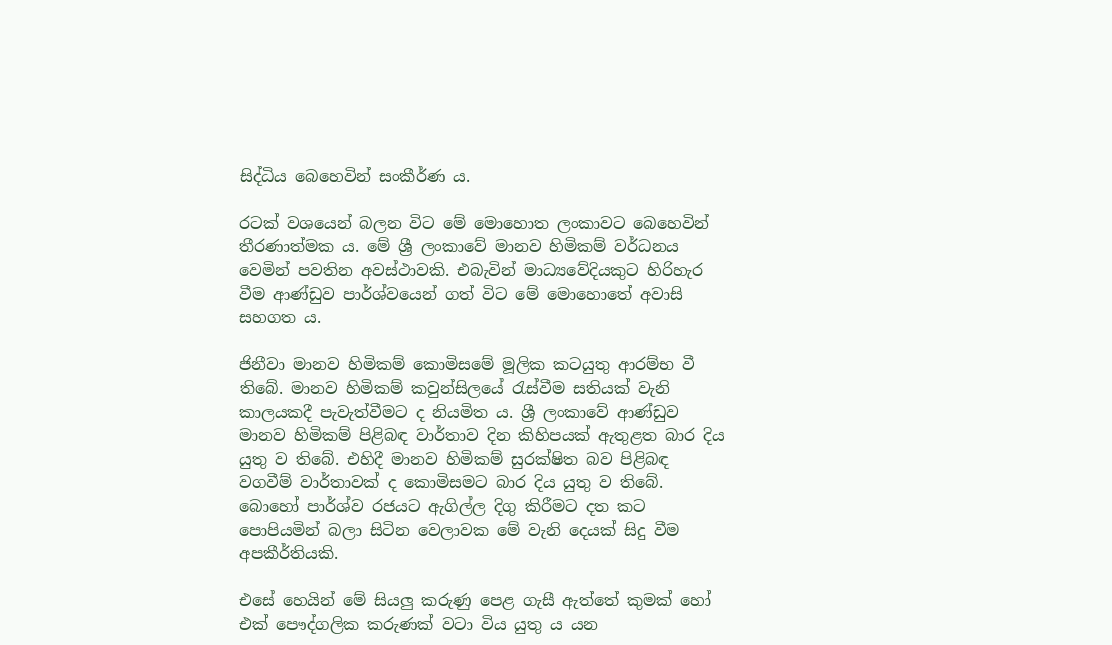සිද්ධිය බෙහෙවින් සංකීර්ණ ය.

රටක් වශයෙන් බලන විට මේ මොහොත ලංකාවට බෙහෙවින් තීරණාත්මක ය. මේ ශ්‍රී ලංකාවේ මානව හිමිකම් වර්ධනය වෙමින් පවතින අවස්ථාවකි. එබැවින් මාධ්‍යවේදියකුට හිරිහැර වීම ආණ්ඩුව පාර්ශ්වයෙන් ගත් විට මේ මොහොතේ අවාසි සහගත ය.

ජිනීවා මානව හිමිකම් කොමිසමේ මූලික කටයුතු ආරම්භ වී තිබේ. මානව හිමිකම් කවුන්සිලයේ රැස්වීම සතියක් වැනි කාලයකදී පැවැත්වීමට ද නියමිත ය. ශ්‍රී ලංකාවේ ආණ්ඩුව මානව හිමිකම් පිළිබඳ වාර්තාව දින කිහිපයක් ඇතුළත බාර දිය යුතු ව තිබේ. එහිදී මානව හිමිකම් සුරක්ෂිත බව පිළිබඳ වගවීම් වාර්තාවක් ද කොමිසමට බාර දිය යුතු ව තිබේ. බොහෝ පාර්ශ්ව රජයට ඇගිල්ල දිගු කිරීමට දත කට පොපියමින් බලා සිටින වෙලාවක මේ වැනි දෙයක් සිදු වීම අපකීර්තියකි.

එසේ හෙයින් මේ සියලු කරුණු පෙළ ගැසී ඇත්තේ කුමක් හෝ එක් පෞද්ගලික කරුණක් වටා විය යුතු ය යන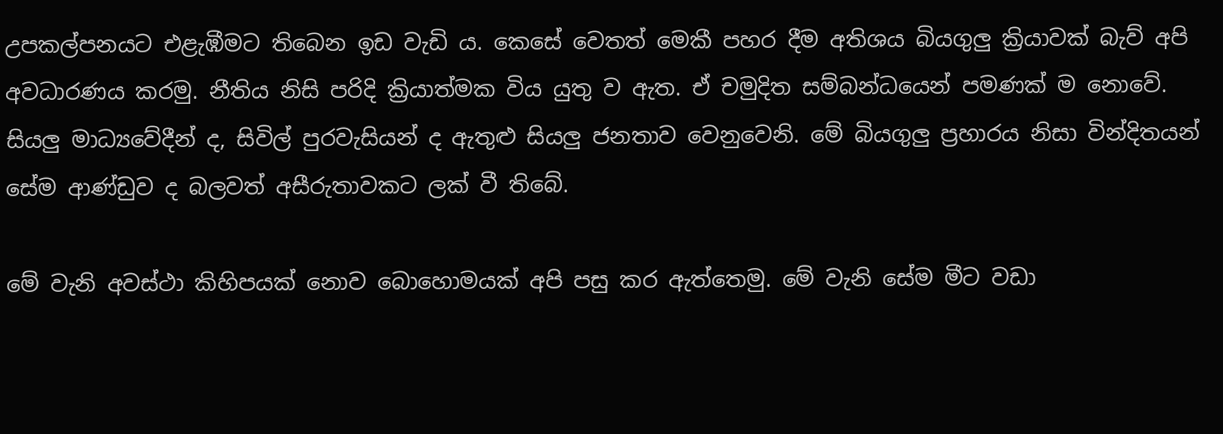උපකල්පනයට එළැඹීමට තිබෙන ඉඩ වැඩි ය. කෙසේ වෙතත් මෙකී පහර දීම අතිශය බියගුලු ක්‍රියාවක් බැව් අපි අවධාරණය කරමු. නීතිය නිසි පරිදි ක්‍රියාත්මක විය යුතු ව ඇත. ඒ චමුදිත සම්බන්ධයෙන් පමණක් ම නොවේ. සියලු මාධ්‍යවේදීන් ද, සිවිල් පුරවැසියන් ද ඇතුළු සියලු ජනතාව වෙනුවෙනි. මේ බියගුලු ප්‍රහාරය නිසා වින්දිතයන් සේම ආණ්ඩුව ද බලවත් අසීරුතාවකට ලක් වී තිබේ.

මේ වැනි අවස්ථා කිහිපයක් නොව බොහොමයක් අපි පසු කර ඇත්තෙමු. මේ වැනි සේම මීට වඩා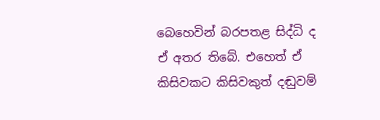බෙහෙවින් බරපතළ සිද්ධි ද ඒ අතර තිබේ. එහෙත් ඒ කිසිවකට කිසිවකුත් දඬුවම්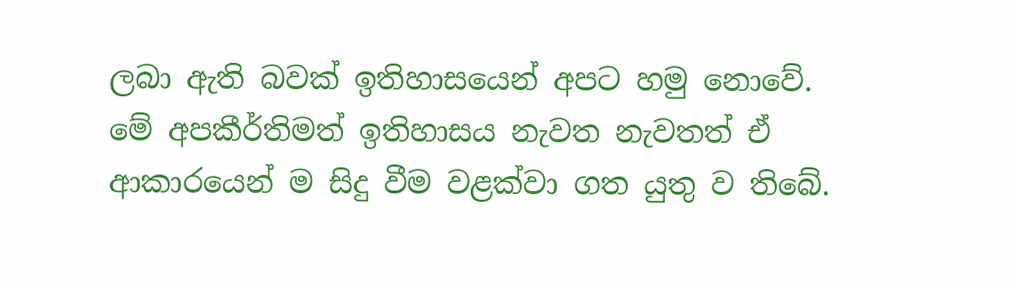ලබා ඇති බවක් ඉතිහාසයෙන් අපට හමු නොවේ. මේ අපකීර්තිමත් ඉතිහාසය නැවත නැවතත් ඒ ආකාරයෙන් ම සිදු වීම වළක්වා ගත යුතු ව තිබේ.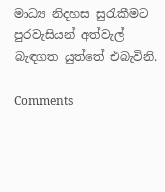මාධ්‍ය නිදහස සුරැකීමට පුරවැසියන් අත්වැල් බැඳගත යුත්තේ එබැවිනි.

Comments